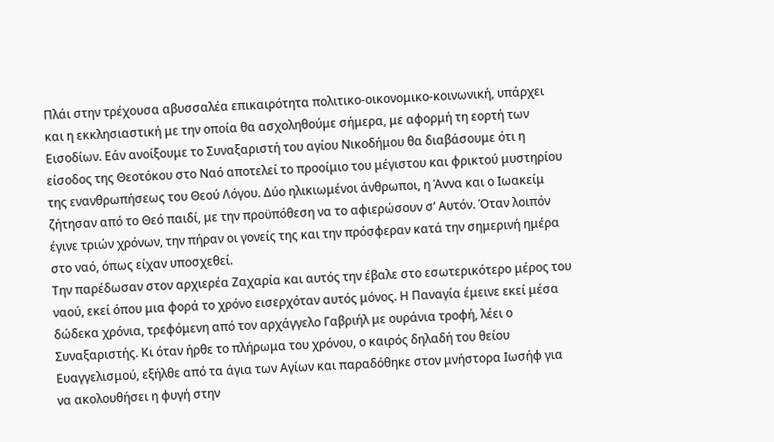Πλάι στην τρέχουσα αβυσσαλέα επικαιρότητα πολιτικο-οικονομικο-κοινωνική, υπάρχει και η εκκλησιαστική με την οποία θα ασχοληθούμε σήμερα, με αφορμή τη εορτή των Εισοδίων. Εάν ανοίξουμε το Συναξαριστή του αγίου Νικοδήμου θα διαβάσουμε ότι η είσοδος της Θεοτόκου στο Ναό αποτελεί το προοίμιο του μέγιστου και φρικτού μυστηρίου της ενανθρωπήσεως του Θεού Λόγου. Δύο ηλικιωμένοι άνθρωποι, η Άννα και ο Ιωακείμ ζήτησαν από το Θεό παιδί, με την προϋπόθεση να το αφιερώσουν σ’ Αυτόν. Όταν λοιπόν έγινε τριών χρόνων, την πήραν οι γονείς της και την πρόσφεραν κατά την σημερινή ημέρα στο ναό, όπως είχαν υποσχεθεί.
Την παρέδωσαν στον αρχιερέα Ζαχαρία και αυτός την έβαλε στο εσωτερικότερο μέρος του ναού, εκεί όπου μια φορά το χρόνο εισερχόταν αυτός μόνος. Η Παναγία έμεινε εκεί μέσα δώδεκα χρόνια, τρεφόμενη από τον αρχάγγελο Γαβριήλ με ουράνια τροφή, λέει ο Συναξαριστής. Κι όταν ήρθε το πλήρωμα του χρόνου, ο καιρός δηλαδή του θείου Ευαγγελισμού, εξήλθε από τα άγια των Αγίων και παραδόθηκε στον μνήστορα Ιωσήφ για να ακολουθήσει η φυγή στην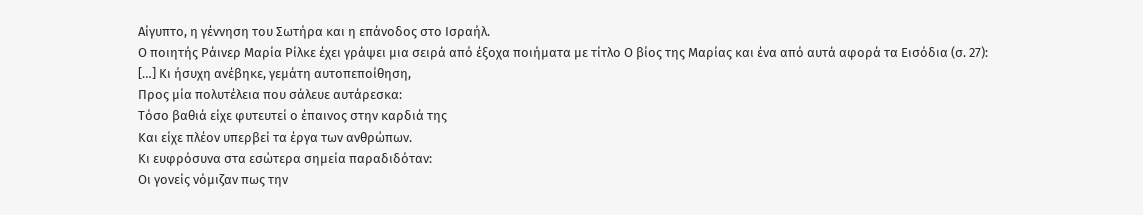Αίγυπτο, η γέννηση του Σωτήρα και η επάνοδος στο Ισραήλ.
Ο ποιητής Ράινερ Μαρία Ρίλκε έχει γράψει μια σειρά από έξοχα ποιήματα με τίτλο Ο βίος της Μαρίας και ένα από αυτά αφορά τα Εισόδια (σ. 27):
[…] Κι ήσυχη ανέβηκε, γεμάτη αυτοπεποίθηση,
Προς μία πολυτέλεια που σάλευε αυτάρεσκα:
Τόσο βαθιά είχε φυτευτεί ο έπαινος στην καρδιά της
Και είχε πλέον υπερβεί τα έργα των ανθρώπων.
Κι ευφρόσυνα στα εσώτερα σημεία παραδιδόταν:
Οι γονείς νόμιζαν πως την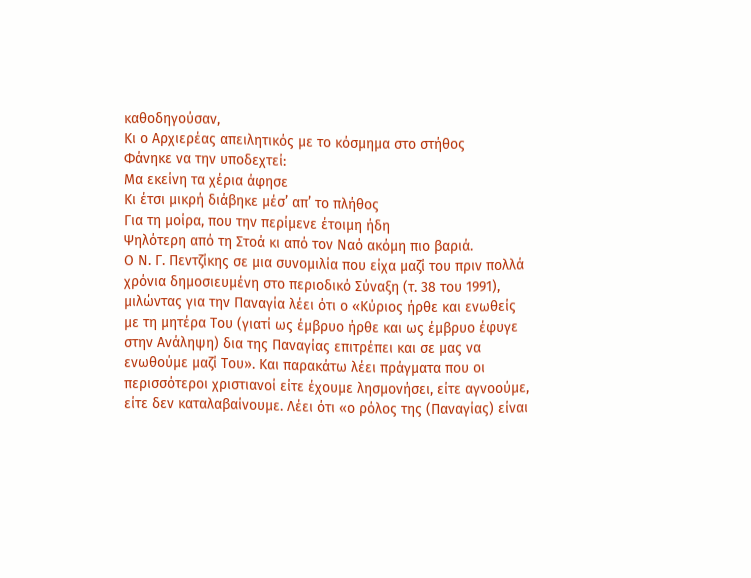καθοδηγούσαν,
Κι ο Αρχιερέας απειλητικός με το κόσμημα στο στήθος
Φάνηκε να την υποδεχτεί:
Μα εκείνη τα χέρια άφησε
Κι έτσι μικρή διάβηκε μέσ’ απ’ το πλήθος
Για τη μοίρα, που την περίμενε έτοιμη ήδη
Ψηλότερη από τη Στοά κι από τον Ναό ακόμη πιο βαριά.
Ο Ν. Γ. Πεντζίκης σε μια συνομιλία που είχα μαζί του πριν πολλά χρόνια δημοσιευμένη στο περιοδικό Σύναξη (τ. 38 του 1991), μιλώντας για την Παναγία λέει ότι ο «Κύριος ήρθε και ενωθείς με τη μητέρα Του (γιατί ως έμβρυο ήρθε και ως έμβρυο έφυγε στην Ανάληψη) δια της Παναγίας επιτρέπει και σε μας να ενωθούμε μαζί Του». Και παρακάτω λέει πράγματα που οι περισσότεροι χριστιανοί είτε έχουμε λησμονήσει, είτε αγνοούμε, είτε δεν καταλαβαίνουμε. Λέει ότι «ο ρόλος της (Παναγίας) είναι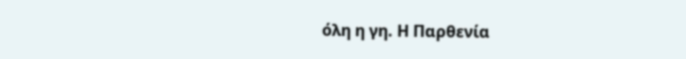όλη η γη. Η Παρθενία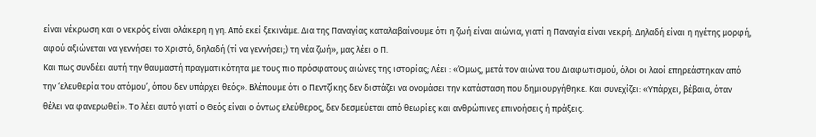είναι νέκρωση και ο νεκρός είναι ολάκερη η γη. Από εκεί ξεκινάμε. Δια της Παναγίας καταλαβαίνουμε ότι η ζωή είναι αιώνια, γιατί η Παναγία είναι νεκρή. Δηλαδή είναι η ηγέτης μορφή, αφού αξιώνεται να γεννήσει το Χριστό, δηλαδή (τί να γεννήσει;) τη νέα ζωή», μας λέει ο Π.
Και πως συνδέει αυτή την θαυμαστή πραγματικότητα με τους πιο πρόσφατους αιώνες της ιστορίας; Λέει : «Όμως, μετά τον αιώνα του Διαφωτισμού, όλοι οι λαοί επηρεάστηκαν από την ‘ελευθερία του ατόμου’, όπου δεν υπάρχει θεός». Βλέπουμε ότι ο Πεντζίκης δεν διστάζει να ονομάσει την κατάσταση που δημιουργήθηκε. Και συνεχίζει: «Υπάρχει, βέβαια, όταν θέλει να φανερωθεί». Το λέει αυτό γιατί ο Θεός είναι ο όντως ελεύθερος, δεν δεσμεύεται από θεωρίες και ανθρώπινες επινοήσεις ή πράξεις.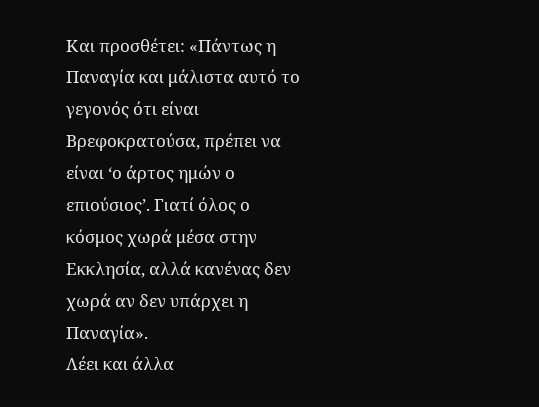Και προσθέτει: «Πάντως η Παναγία και μάλιστα αυτό το γεγονός ότι είναι Βρεφοκρατούσα, πρέπει να είναι ‘ο άρτος ημών ο επιούσιος’. Γιατί όλος ο κόσμος χωρά μέσα στην Εκκλησία, αλλά κανένας δεν χωρά αν δεν υπάρχει η Παναγία».
Λέει και άλλα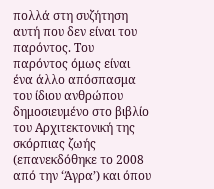πολλά στη συζήτηση αυτή που δεν είναι του παρόντος. Του παρόντος όμως είναι ένα άλλο απόσπασμα του ίδιου ανθρώπου δημοσιευμένο στο βιβλίο του Αρχιτεκτονική της σκόρπιας ζωής (επανεκδόθηκε το 2008 από την ‘Άγρα’) και όπου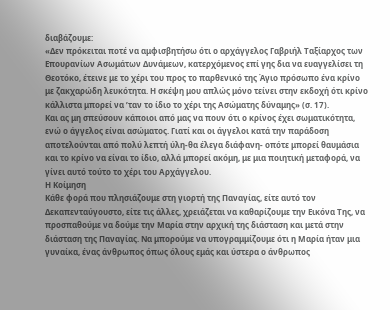διαβάζουμε:
«Δεν πρόκειται ποτέ να αμφισβητήσω ότι ο αρχάγγελος Γαβριήλ Ταξίαρχος των Επουρανίων Ασωμάτων Δυνάμεων, κατερχόμενος επί γης δια να ευαγγελίσει τη Θεοτόκο, έτεινε με το χέρι του προς το παρθενικό της Άγιο πρόσωπο ένα κρίνο με ζακχαρώδη λευκότητα. Η σκέψη μου απλώς μόνο τείνει στην εκδοχή ότι κρίνο κάλλιστα μπορεί να ’ταν το ίδιο το χέρι της Ασώματης δύναμης» (σ. 17).
Και ας μη σπεύσουν κάποιοι από μας να πουν ότι ο κρίνος έχει σωματικότητα, ενώ ο άγγελος είναι ασώματος. Γιατί και οι άγγελοι κατά την παράδοση αποτελούνται από πολύ λεπτή ύλη-θα έλεγα διάφανη- οπότε μπορεί θαυμάσια και το κρίνο να είναι το ίδιο, αλλά μπορεί ακόμη, με μια ποιητική μεταφορά, να γίνει αυτό τούτο το χέρι του Αρχάγγελου.
Η Κοίμηση
Κάθε φορά που πλησιάζουμε στη γιορτή της Παναγίας, είτε αυτό τον Δεκαπενταύγουστο, είτε τις άλλες, χρειάζεται να καθαρίζουμε την Εικόνα Της, να προσπαθούμε να δούμε την Μαρία στην αρχική της διάσταση και μετά στην διάσταση της Παναγίας. Να μπορούμε να υπογραμμίζουμε ότι η Μαρία ήταν μια γυναίκα, ένας άνθρωπος όπως όλους εμάς και ύστερα ο άνθρωπος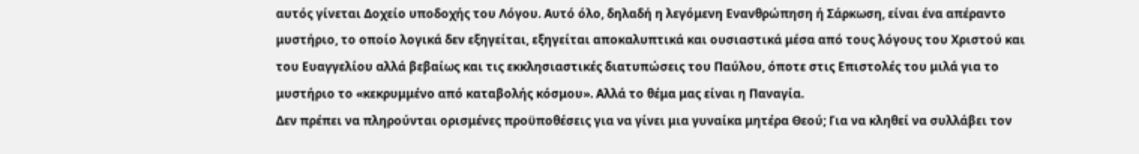αυτός γίνεται Δοχείο υποδοχής του Λόγου. Αυτό όλο, δηλαδή η λεγόμενη Ενανθρώπηση ή Σάρκωση, είναι ένα απέραντο μυστήριο, το οποίο λογικά δεν εξηγείται, εξηγείται αποκαλυπτικά και ουσιαστικά μέσα από τους λόγους του Χριστού και του Ευαγγελίου αλλά βεβαίως και τις εκκλησιαστικές διατυπώσεις του Παύλου, όποτε στις Επιστολές του μιλά για το μυστήριο το «κεκρυμμένο από καταβολής κόσμου». Αλλά το θέμα μας είναι η Παναγία.
Δεν πρέπει να πληρούνται ορισμένες προϋποθέσεις για να γίνει μια γυναίκα μητέρα Θεού; Για να κληθεί να συλλάβει τον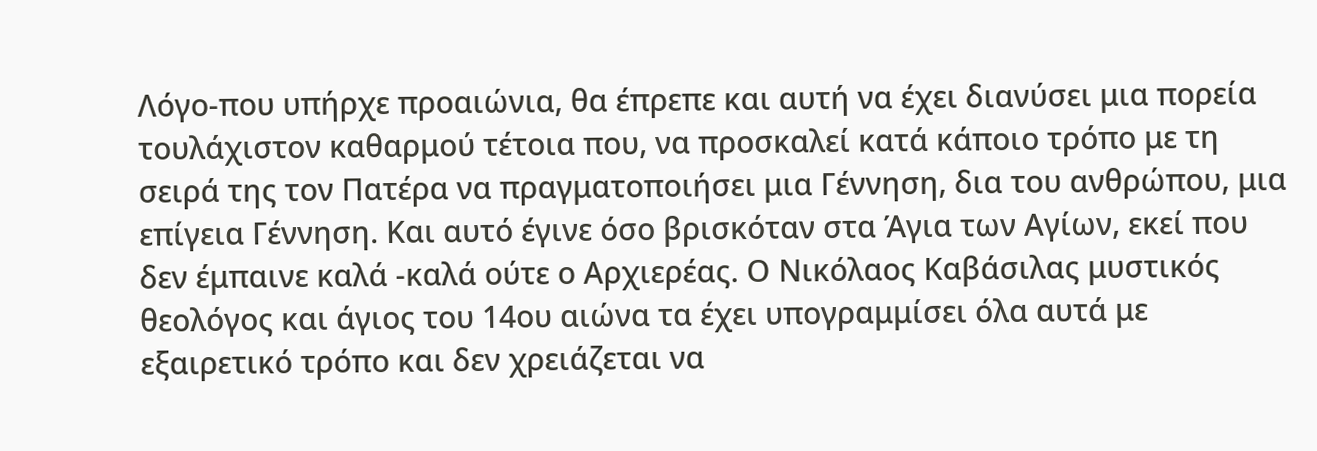Λόγο-που υπήρχε προαιώνια, θα έπρεπε και αυτή να έχει διανύσει μια πορεία τουλάχιστον καθαρμού τέτοια που, να προσκαλεί κατά κάποιο τρόπο με τη σειρά της τον Πατέρα να πραγματοποιήσει μια Γέννηση, δια του ανθρώπου, μια επίγεια Γέννηση. Και αυτό έγινε όσο βρισκόταν στα Άγια των Αγίων, εκεί που δεν έμπαινε καλά -καλά ούτε ο Αρχιερέας. Ο Νικόλαος Καβάσιλας μυστικός θεολόγος και άγιος του 14ου αιώνα τα έχει υπογραμμίσει όλα αυτά με εξαιρετικό τρόπο και δεν χρειάζεται να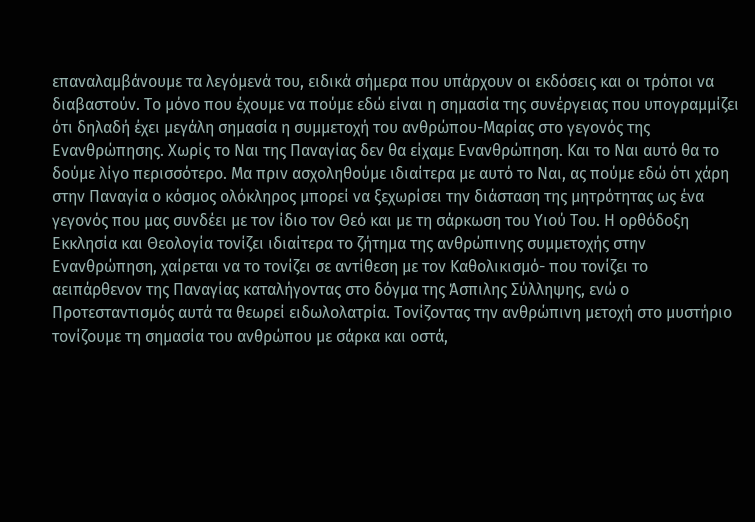επαναλαμβάνουμε τα λεγόμενά του, ειδικά σήμερα που υπάρχουν οι εκδόσεις και οι τρόποι να διαβαστούν. Το μόνο που έχουμε να πούμε εδώ είναι η σημασία της συνέργειας που υπογραμμίζει ότι δηλαδή έχει μεγάλη σημασία η συμμετοχή του ανθρώπου-Μαρίας στο γεγονός της Ενανθρώπησης. Χωρίς το Ναι της Παναγίας δεν θα είχαμε Ενανθρώπηση. Και το Ναι αυτό θα το δούμε λίγο περισσότερο. Μα πριν ασχοληθούμε ιδιαίτερα με αυτό το Ναι, ας πούμε εδώ ότι χάρη στην Παναγία ο κόσμος ολόκληρος μπορεί να ξεχωρίσει την διάσταση της μητρότητας ως ένα γεγονός που μας συνδέει με τον ίδιο τον Θεό και με τη σάρκωση του Υιού Του. Η ορθόδοξη Εκκλησία και Θεολογία τονίζει ιδιαίτερα το ζήτημα της ανθρώπινης συμμετοχής στην Ενανθρώπηση, χαίρεται να το τονίζει σε αντίθεση με τον Καθολικισμό- που τονίζει το αειπάρθενον της Παναγίας καταλήγοντας στο δόγμα της Άσπιλης Σύλληψης, ενώ ο Προτεσταντισμός αυτά τα θεωρεί ειδωλολατρία. Τονίζοντας την ανθρώπινη μετοχή στο μυστήριο τονίζουμε τη σημασία του ανθρώπου με σάρκα και οστά,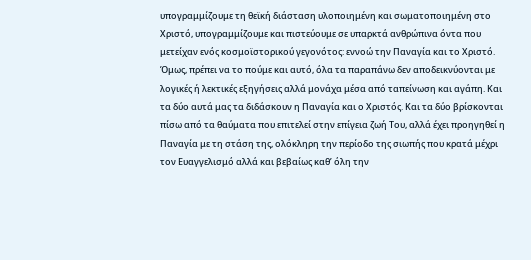υπογραμμίζουμε τη θεϊκή διάσταση υλοποιημένη και σωματοποιημένη στο Χριστό, υπογραμμίζουμε και πιστεύουμε σε υπαρκτά ανθρώπινα όντα που μετείχαν ενός κοσμοϊστορικού γεγονότος: εννοώ την Παναγία και το Χριστό.
Όμως, πρέπει να το πούμε και αυτό, όλα τα παραπάνω δεν αποδεικνύονται με λογικές ή λεκτικές εξηγήσεις αλλά μονάχα μέσα από ταπείνωση και αγάπη. Και τα δύο αυτά μας τα διδάσκουν η Παναγία και ο Χριστός. Και τα δύο βρίσκονται πίσω από τα θαύματα που επιτελεί στην επίγεια ζωή Του, αλλά έχει προηγηθεί η Παναγία με τη στάση της, ολόκληρη την περίοδο της σιωπής που κρατά μέχρι τον Ευαγγελισμό αλλά και βεβαίως καθ’ όλη την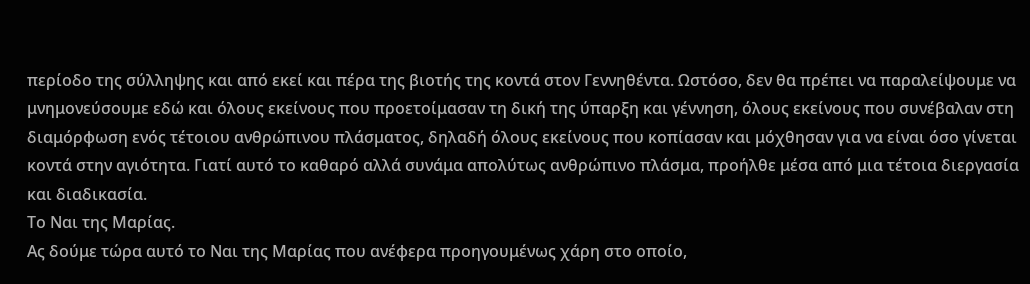περίοδο της σύλληψης και από εκεί και πέρα της βιοτής της κοντά στον Γεννηθέντα. Ωστόσο, δεν θα πρέπει να παραλείψουμε να μνημονεύσουμε εδώ και όλους εκείνους που προετοίμασαν τη δική της ύπαρξη και γέννηση, όλους εκείνους που συνέβαλαν στη διαμόρφωση ενός τέτοιου ανθρώπινου πλάσματος, δηλαδή όλους εκείνους που κοπίασαν και μόχθησαν για να είναι όσο γίνεται κοντά στην αγιότητα. Γιατί αυτό το καθαρό αλλά συνάμα απολύτως ανθρώπινο πλάσμα, προήλθε μέσα από μια τέτοια διεργασία και διαδικασία.
Το Ναι της Μαρίας.
Ας δούμε τώρα αυτό το Ναι της Μαρίας που ανέφερα προηγουμένως χάρη στο οποίο,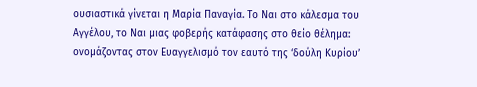ουσιαστικά γίνεται η Μαρία Παναγία. Το Ναι στο κάλεσμα του Αγγέλου, το Ναι μιας φοβερής κατάφασης στο θείο θέλημα: ονομάζοντας στον Ευαγγελισμό τον εαυτό της ‘δούλη Κυρίου’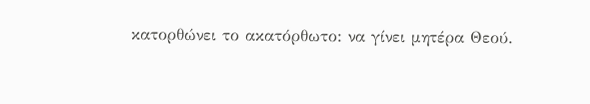κατορθώνει το ακατόρθωτο: να γίνει μητέρα Θεού.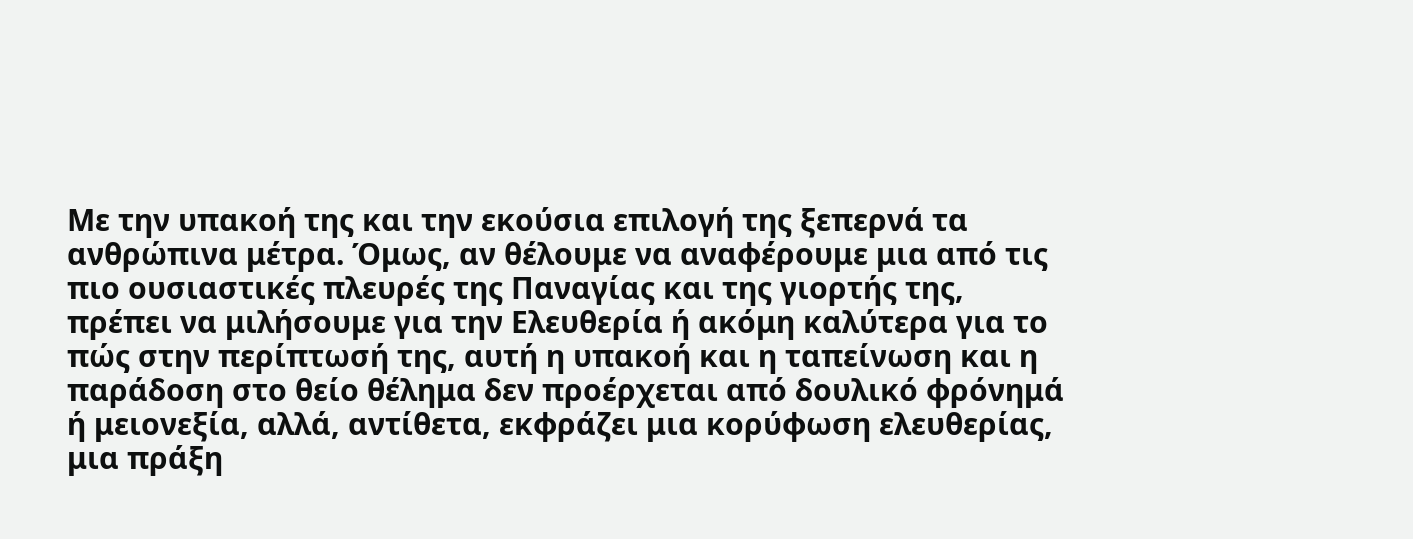Με την υπακοή της και την εκούσια επιλογή της ξεπερνά τα ανθρώπινα μέτρα. Όμως, αν θέλουμε να αναφέρουμε μια από τις πιο ουσιαστικές πλευρές της Παναγίας και της γιορτής της, πρέπει να μιλήσουμε για την Ελευθερία ή ακόμη καλύτερα για το πώς στην περίπτωσή της, αυτή η υπακοή και η ταπείνωση και η παράδοση στο θείο θέλημα δεν προέρχεται από δουλικό φρόνημά ή μειονεξία, αλλά, αντίθετα, εκφράζει μια κορύφωση ελευθερίας, μια πράξη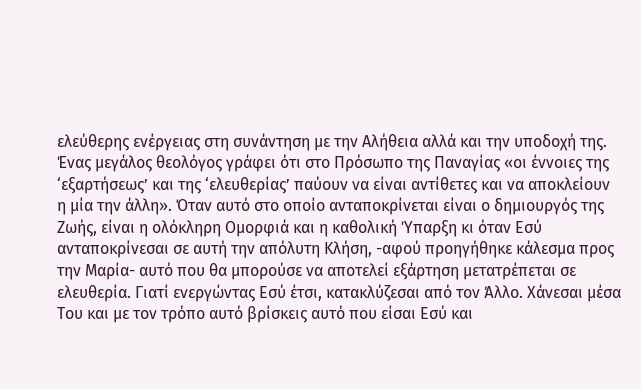ελεύθερης ενέργειας στη συνάντηση με την Αλήθεια αλλά και την υποδοχή της. Ένας μεγάλος θεολόγος γράφει ότι στο Πρόσωπο της Παναγίας «οι έννοιες της ‘εξαρτήσεως’ και της ‘ελευθερίας’ παύουν να είναι αντίθετες και να αποκλείουν η μία την άλλη». Όταν αυτό στο οποίο ανταποκρίνεται είναι ο δημιουργός της Ζωής, είναι η ολόκληρη Ομορφιά και η καθολική Ύπαρξη κι όταν Εσύ ανταποκρίνεσαι σε αυτή την απόλυτη Κλήση, -αφού προηγήθηκε κάλεσμα προς την Μαρία- αυτό που θα μπορούσε να αποτελεί εξάρτηση μετατρέπεται σε ελευθερία. Γιατί ενεργώντας Εσύ έτσι, κατακλύζεσαι από τον Άλλο. Χάνεσαι μέσα Του και με τον τρόπο αυτό βρίσκεις αυτό που είσαι Εσύ και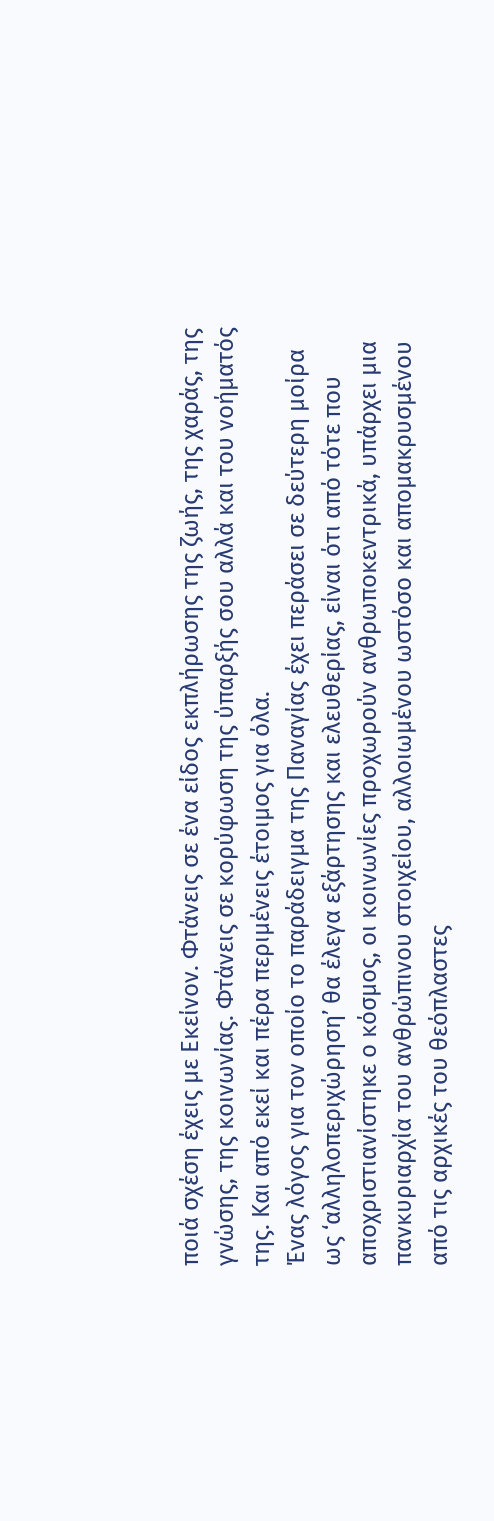ποιά σχέση έχεις με Εκείνον. Φτάνεις σε ένα είδος εκπλήρωσης της ζωής, της χαράς, της γνώσης, της κοινωνίας. Φτάνεις σε κορύφωση της ύπαρξής σου αλλά και του νοήματός της. Και από εκεί και πέρα περιμένεις έτοιμος για όλα.
Ένας λόγος για τον οποίο το παράδειγμα της Παναγίας έχει περάσει σε δεύτερη μοίρα ως ‘αλληλοπεριχώρηση’ θα έλεγα εξάρτησης και ελευθερίας, είναι ότι από τότε που αποχριστιανίστηκε ο κόσμος, οι κοινωνίες προχωρούν ανθρωποκεντρικά, υπάρχει μια πανκυριαρχία του ανθρώπινου στοιχείου, αλλοιωμένου ωστόσο και απομακρυσμένου από τις αρχικές του θεόπλαστες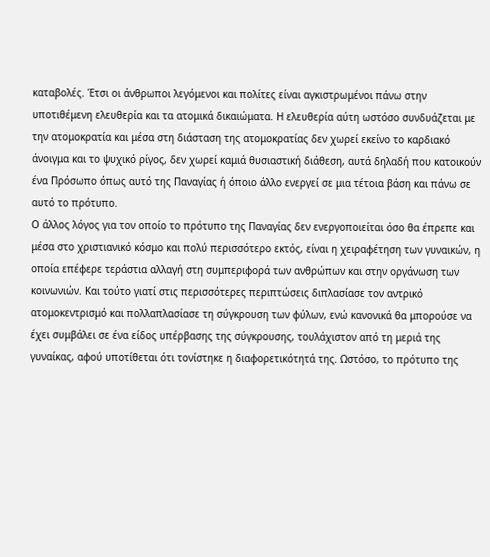καταβολές. Έτσι οι άνθρωποι λεγόμενοι και πολίτες είναι αγκιστρωμένοι πάνω στην υποτιθέμενη ελευθερία και τα ατομικά δικαιώματα. Η ελευθερία αύτη ωστόσο συνδυάζεται με την ατομοκρατία και μέσα στη διάσταση της ατομοκρατίας δεν χωρεί εκείνο το καρδιακό άνοιγμα και το ψυχικό ρίγος, δεν χωρεί καμιά θυσιαστική διάθεση, αυτά δηλαδή που κατοικούν ένα Πρόσωπο όπως αυτό της Παναγίας ή όποιο άλλο ενεργεί σε μια τέτοια βάση και πάνω σε αυτό το πρότυπο.
Ο άλλος λόγος για τον οποίο το πρότυπο της Παναγίας δεν ενεργοποιείται όσο θα έπρεπε και μέσα στο χριστιανικό κόσμο και πολύ περισσότερο εκτός, είναι η χειραφέτηση των γυναικών, η οποία επέφερε τεράστια αλλαγή στη συμπεριφορά των ανθρώπων και στην οργάνωση των κοινωνιών. Και τούτο γιατί στις περισσότερες περιπτώσεις διπλασίασε τον αντρικό ατομοκεντρισμό και πολλαπλασίασε τη σύγκρουση των φύλων, ενώ κανονικά θα μπορούσε να έχει συμβάλει σε ένα είδος υπέρβασης της σύγκρουσης, τουλάχιστον από τη μεριά της γυναίκας, αφού υποτίθεται ότι τονίστηκε η διαφορετικότητά της. Ωστόσο, το πρότυπο της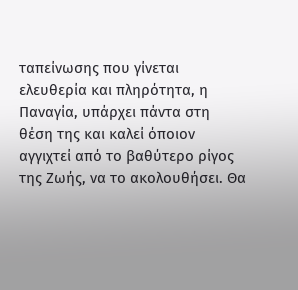ταπείνωσης που γίνεται ελευθερία και πληρότητα, η Παναγία, υπάρχει πάντα στη θέση της και καλεί όποιον αγγιχτεί από το βαθύτερο ρίγος της Ζωής, να το ακολουθήσει. Θα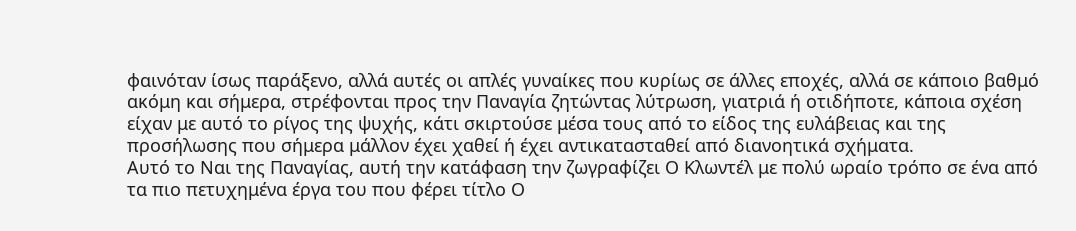φαινόταν ίσως παράξενο, αλλά αυτές οι απλές γυναίκες που κυρίως σε άλλες εποχές, αλλά σε κάποιο βαθμό ακόμη και σήμερα, στρέφονται προς την Παναγία ζητώντας λύτρωση, γιατριά ή οτιδήποτε, κάποια σχέση είχαν με αυτό το ρίγος της ψυχής, κάτι σκιρτούσε μέσα τους από το είδος της ευλάβειας και της προσήλωσης που σήμερα μάλλον έχει χαθεί ή έχει αντικατασταθεί από διανοητικά σχήματα.
Αυτό το Ναι της Παναγίας, αυτή την κατάφαση την ζωγραφίζει Ο Κλωντέλ με πολύ ωραίο τρόπο σε ένα από τα πιο πετυχημένα έργα του που φέρει τίτλο Ο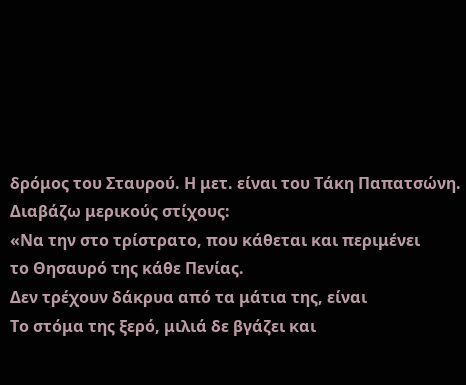δρόμος του Σταυρού. Η μετ. είναι του Τάκη Παπατσώνη. Διαβάζω μερικούς στίχους:
«Να την στο τρίστρατο, που κάθεται και περιμένει
το Θησαυρό της κάθε Πενίας.
Δεν τρέχουν δάκρυα από τα μάτια της, είναι
Το στόμα της ξερό, μιλιά δε βγάζει και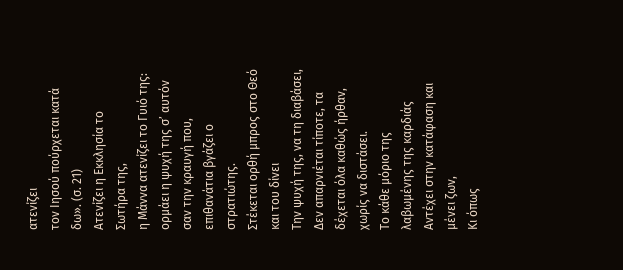ατενίζει
τον Ιησού πούρχεται κατά δω». (σ. 21)
Ατενίζει η Εκκλησία το Σωτήρα της,
η Μάννα ατενίζει το Γυιό της: ορμάει η ψυχή της σ’ αυτόν
σαν την κραυγή που, επιθανάτια βγάζει ο στρατιώτης.
Στέκεται ορθή μπρος στο Θεό και του δίνει
Την ψυχή της, να τη διαβάσει,
Δεν απαρνιέται τίποτε, τα δέχεται όλα καθώς ήρθαν, χωρίς να διστάσει.
Το κάθε μόριο της λαβωμένης της καρδιάς
Αντέχει στην κατάφαση και μένει ζων,
Κι όπως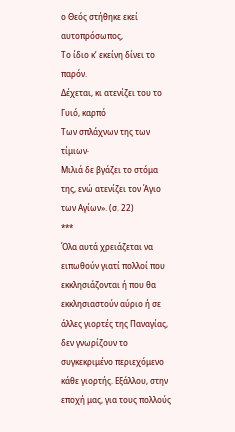ο Θεός στήθηκε εκεί αυτοπρόσωπος,
Το ίδιο κ’ εκείνη δίνει το παρόν.
Δέχεται, κι ατενίζει του το Γυιό, καρπό
Των σπλάχνων της των τίμιων∙
Μιλιά δε βγάζει το στόμα της, ενώ ατενίζει τον Άγιο των Αγίων». (σ. 22)
***
Όλα αυτά χρειάζεται να ειπωθούν γιατί πολλοί που εκκλησιάζονται ή που θα εκκλησιαστούν αύριο ή σε άλλες γιορτές της Παναγίας, δεν γνωρίζουν το συγκεκριμένο περιεχόμενο κάθε γιορτής. Εξάλλου, στην εποχή μας, για τους πολλούς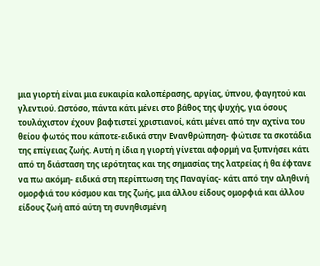μια γιορτή είναι μια ευκαιρία καλοπέρασης, αργίας, ύπνου, φαγητού και γλεντιού. Ωστόσο, πάντα κάτι μένει στο βάθος της ψυχής, για όσους τουλάχιστον έχουν βαφτιστεί χριστιανοί, κάτι μένει από την αχτίνα του θείου φωτός που κάποτε-ειδικά στην Ενανθρώπηση- φώτισε τα σκοτάδια της επίγειας ζωής. Αυτή η ίδια η γιορτή γίνεται αφορμή να ξυπνήσει κάτι από τη διάσταση της ιερότητας και της σημασίας της λατρείας ή θα έφτανε να πω ακόμη- ειδικά στη περίπτωση της Παναγίας- κάτι από την αληθινή ομορφιά του κόσμου και της ζωής, μια άλλου είδους ομορφιά και άλλου είδους ζωή από αύτη τη συνηθισμένη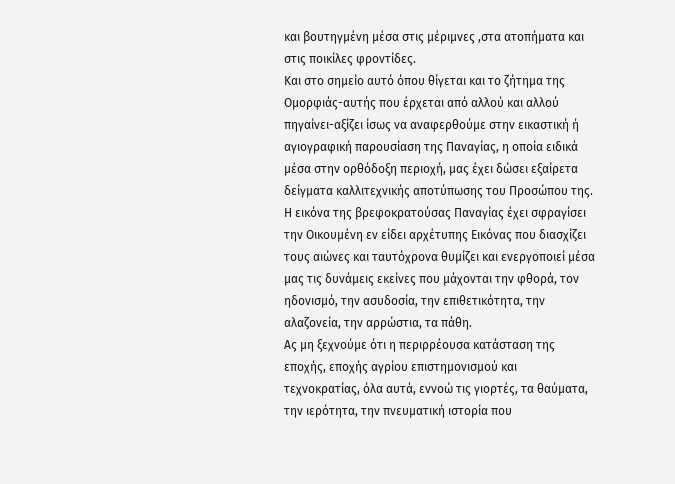και βουτηγμένη μέσα στις μέριμνες ,στα ατοπήματα και στις ποικίλες φροντίδες.
Και στο σημείο αυτό όπου θίγεται και το ζήτημα της Ομορφιάς-αυτής που έρχεται από αλλού και αλλού πηγαίνει-αξίζει ίσως να αναφερθούμε στην εικαστική ή αγιογραφική παρουσίαση της Παναγίας, η οποία ειδικά μέσα στην ορθόδοξη περιοχή, μας έχει δώσει εξαίρετα δείγματα καλλιτεχνικής αποτύπωσης του Προσώπου της. Η εικόνα της βρεφοκρατούσας Παναγίας έχει σφραγίσει την Οικουμένη εν είδει αρχέτυπης Εικόνας που διασχίζει τους αιώνες και ταυτόχρονα θυμίζει και ενεργοποιεί μέσα μας τις δυνάμεις εκείνες που μάχονται την φθορά, τον ηδονισμό, την ασυδοσία, την επιθετικότητα, την αλαζονεία, την αρρώστια, τα πάθη.
Ας μη ξεχνούμε ότι η περιρρέουσα κατάσταση της εποχής, εποχής αγρίου επιστημονισμού και τεχνοκρατίας, όλα αυτά, εννοώ τις γιορτές, τα θαύματα, την ιερότητα, την πνευματική ιστορία που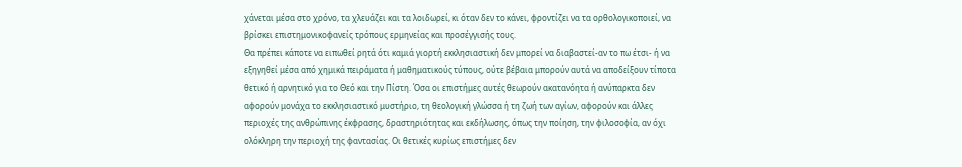χάνεται μέσα στο χρόνο, τα χλευάζει και τα λοιδωρεί, κι όταν δεν το κάνει, φροντίζει να τα ορθολογικοποιεί, να βρίσκει επιστημονικοφανείς τρόπους ερμηνείας και προσέγγισής τους.
Θα πρέπει κάποτε να ειπωθεί ρητά ότι καμιά γιορτή εκκλησιαστική δεν μπορεί να διαβαστεί-αν το πω έτσι- ή να εξηγηθεί μέσα από χημικά πειράματα ή μαθηματικούς τύπους, ούτε βέβαια μπορούν αυτά να αποδείξουν τίποτα θετικό ή αρνητικό για το Θεό και την Πίστη. Όσα οι επιστήμες αυτές θεωρούν ακατανόητα ή ανύπαρκτα δεν αφορούν μονάχα το εκκλησιαστικό μυστήριο, τη θεολογική γλώσσα ή τη ζωή των αγίων, αφορούν και άλλες περιοχές της ανθρώπινης έκφρασης, δραστηριότητας και εκδήλωσης, όπως την ποίηση, την φιλοσοφία, αν όχι ολόκληρη την περιοχή της φαντασίας. Οι θετικές κυρίως επιστήμες δεν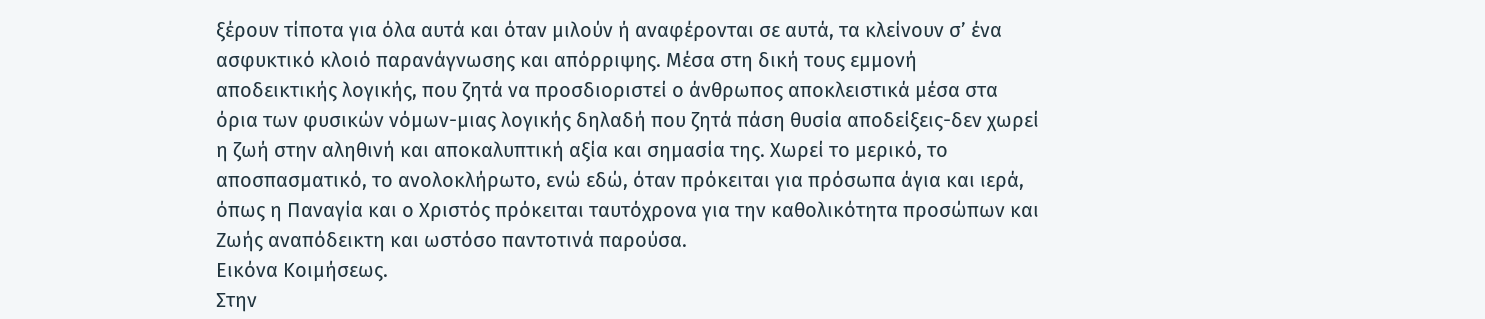ξέρουν τίποτα για όλα αυτά και όταν μιλούν ή αναφέρονται σε αυτά, τα κλείνουν σ’ ένα ασφυκτικό κλοιό παρανάγνωσης και απόρριψης. Μέσα στη δική τους εμμονή αποδεικτικής λογικής, που ζητά να προσδιοριστεί ο άνθρωπος αποκλειστικά μέσα στα όρια των φυσικών νόμων-μιας λογικής δηλαδή που ζητά πάση θυσία αποδείξεις-δεν χωρεί η ζωή στην αληθινή και αποκαλυπτική αξία και σημασία της. Χωρεί το μερικό, το αποσπασματικό, το ανολοκλήρωτο, ενώ εδώ, όταν πρόκειται για πρόσωπα άγια και ιερά, όπως η Παναγία και ο Χριστός πρόκειται ταυτόχρονα για την καθολικότητα προσώπων και Ζωής αναπόδεικτη και ωστόσο παντοτινά παρούσα.
Εικόνα Κοιμήσεως.
Στην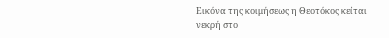Εικόνα της κοιμήσεως η Θεοτόκος κείται νεκρή στο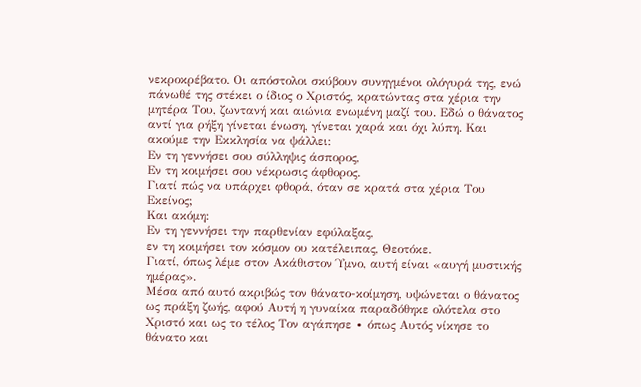νεκροκρέβατο. Οι απόστολοι σκύβουν συνηγμένοι ολόγυρά της, ενώ πάνωθέ της στέκει ο ίδιος ο Χριστός, κρατώντας στα χέρια την μητέρα Του, ζωντανή και αιώνια ενωμένη μαζί του. Εδώ ο θάνατος αντί για ρήξη γίνεται ένωση, γίνεται χαρά και όχι λύπη. Και ακούμε την Εκκλησία να ψάλλει:
Εν τη γεννήσει σου σύλληψις άσπορος,
Εν τη κοιμήσει σου νέκρωσις άφθορος.
Γιατί πώς να υπάρχει φθορά, όταν σε κρατά στα χέρια Του Εκείνος;
Και ακόμη:
Εν τη γεννήσει την παρθενίαν εφύλαξας,
εν τη κοιμήσει τον κόσμον ου κατέλειπας, Θεοτόκε.
Γιατί, όπως λέμε στον Ακάθιστον Ύμνο, αυτή είναι «αυγή μυστικής ημέρας».
Μέσα από αυτό ακριβώς τον θάνατο-κοίμηση, υψώνεται ο θάνατος ως πράξη ζωής, αφού Αυτή η γυναίκα παραδόθηκε ολότελα στο Χριστό και ως το τέλος Τον αγάπησε ∙ όπως Αυτός νίκησε το θάνατο και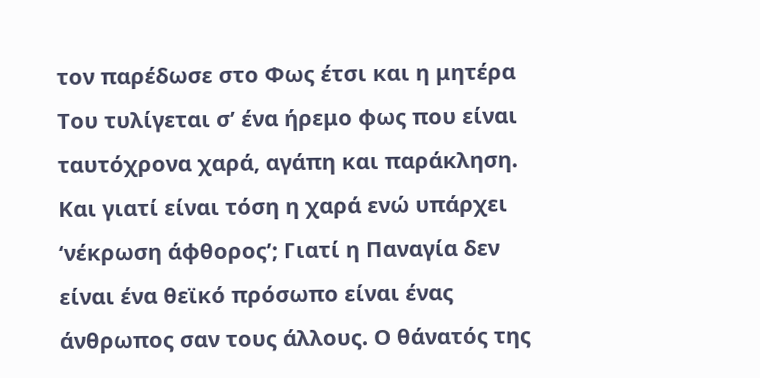τον παρέδωσε στο Φως έτσι και η μητέρα Του τυλίγεται σ’ ένα ήρεμο φως που είναι ταυτόχρονα χαρά, αγάπη και παράκληση. Και γιατί είναι τόση η χαρά ενώ υπάρχει ‘νέκρωση άφθορος’; Γιατί η Παναγία δεν είναι ένα θεϊκό πρόσωπο είναι ένας άνθρωπος σαν τους άλλους. Ο θάνατός της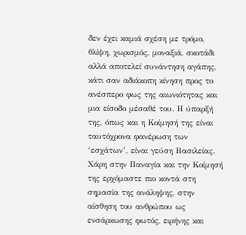δεν έχει καμιά σχέση με τρόμο, θλίψη, χωρισμός, μοναξιά, σκοτάδι αλλά αποτελεί συνάντηση αγάπης, κάτι σαν αδιάκοπη κίνηση προς το ανέσπερο φως της αιωνιότητας και μια είσοδο μέσαθέ του. Η ύπαρξή της, όπως και η Κοίμησή της είναι ταυτόχρονα φανέρωση των ‘εσχάτων’, είναι γεύση Βασιλείας. Χάρη στην Παναγία και την Κοίμησή της ερχόμαστε πιο κοντά στη σημασία της ανάληψης, στην αίσθηση του ανθρώπου ως ενσάρκωσης φωτός, ειρήνης και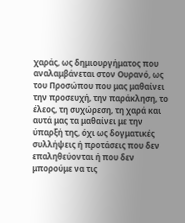χαράς, ως δημιουργήματος που αναλαμβάνεται στον Ουρανό, ως του Προσώπου που μας μαθαίνει την προσευχή, την παράκληση, το έλεος, τη συχώρεση, τη χαρά και αυτά μας τα μαθαίνει με την ύπαρξή της, όχι ως δογματικές συλλήψεις ή προτάσεις που δεν επαληθεύονται ή που δεν μπορούμε να τις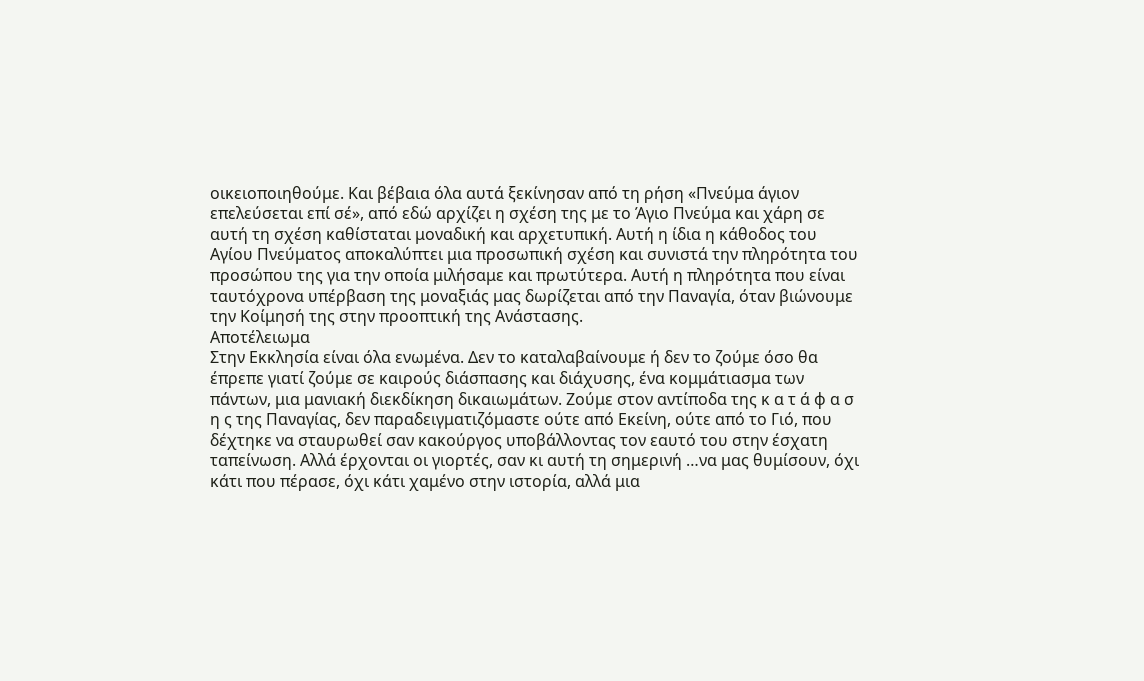οικειοποιηθούμε. Και βέβαια όλα αυτά ξεκίνησαν από τη ρήση «Πνεύμα άγιον επελεύσεται επί σέ», από εδώ αρχίζει η σχέση της με το Άγιο Πνεύμα και χάρη σε αυτή τη σχέση καθίσταται μοναδική και αρχετυπική. Αυτή η ίδια η κάθοδος του Αγίου Πνεύματος αποκαλύπτει μια προσωπική σχέση και συνιστά την πληρότητα του προσώπου της για την οποία μιλήσαμε και πρωτύτερα. Αυτή η πληρότητα που είναι ταυτόχρονα υπέρβαση της μοναξιάς μας δωρίζεται από την Παναγία, όταν βιώνουμε την Κοίμησή της στην προοπτική της Ανάστασης.
Αποτέλειωμα
Στην Εκκλησία είναι όλα ενωμένα. Δεν το καταλαβαίνουμε ή δεν το ζούμε όσο θα έπρεπε γιατί ζούμε σε καιρούς διάσπασης και διάχυσης, ένα κομμάτιασμα των πάντων, μια μανιακή διεκδίκηση δικαιωμάτων. Ζούμε στον αντίποδα της κ α τ ά φ α σ η ς της Παναγίας, δεν παραδειγματιζόμαστε ούτε από Εκείνη, ούτε από το Γιό, που δέχτηκε να σταυρωθεί σαν κακούργος υποβάλλοντας τον εαυτό του στην έσχατη ταπείνωση. Αλλά έρχονται οι γιορτές, σαν κι αυτή τη σημερινή …να μας θυμίσουν, όχι κάτι που πέρασε, όχι κάτι χαμένο στην ιστορία, αλλά μια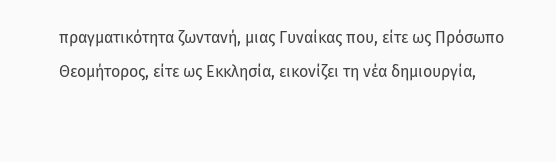πραγματικότητα ζωντανή, μιας Γυναίκας που, είτε ως Πρόσωπο Θεομήτορος, είτε ως Εκκλησία, εικονίζει τη νέα δημιουργία,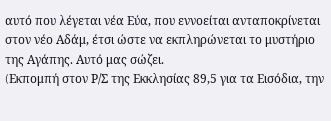αυτό που λέγεται νέα Εύα, που εννοείται ανταποκρίνεται στον νέο Αδάμ, έτσι ώστε να εκπληρώνεται το μυστήριο της Αγάπης. Αυτό μας σώζει.
(Eκπομπή στον Ρ/Σ της Εκκλησίας 89,5 για τα Εισόδια, την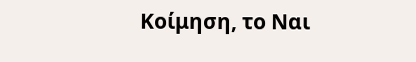Κοίμηση, το Ναι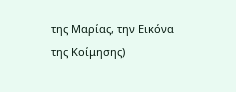της Μαρίας, την Εικόνα της Κοίμησης)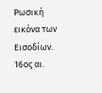Ρωσική εικόνα των Εισοδίων. 16ος αι.